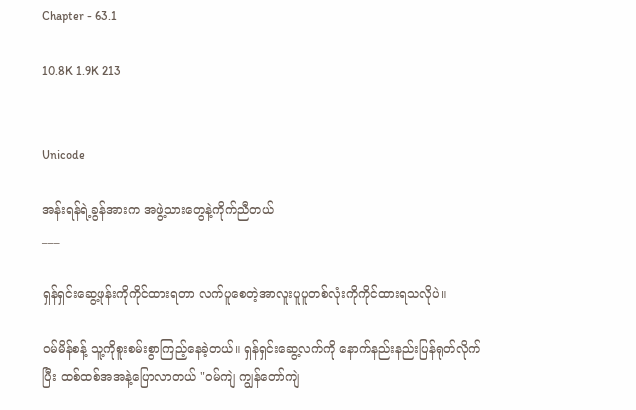Chapter - 63.1

10.8K 1.9K 213


Unicode

အန်းရန်ရဲ့ခွန်အားက အဖွဲ့သားတွေနဲ့ကိုက်ညီတယ်
___

ရှန်ရှင်းဆွေ့ဖုန်းကိုကိုင်ထားရတာ လက်ပူစေတဲ့အာလူးပူပူတစ်လုံးကိုကိုင်ထားရသလိုပဲ။

ဝမ်မိန်စန့် သူ့ကိုစူးစမ်းစွာကြည့်နေခဲ့တယ်။ ရှန်ရှင်းဆွေ့လက်ကို နောက်နည်းနည်းပြန်ရုတ်လိုက်ပြီး ထစ်ထစ်အအနဲ့ပြောလာတယ် "ဝမ်ကျဲ ကျွန်တော်ကျဲ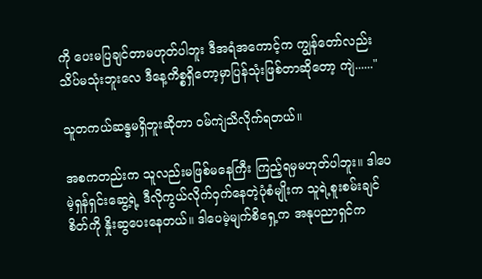ကို ပေးမပြချင်တာမဟုတ်ပါဘူး ဒီအရံအကောင့်က ကျွန်တော်လည်းသိပ်မသုံးဘူးလေ ဒီနေ့ကိစ္စရှိတော့မှာပြန်သုံးဖြစ်တာဆိုတော့ ကျဲ......"

သူတကယ်ဆန္ဒမရှိဘူးဆိုတာ ဝမ်ကျဲသိလိုက်ရတယ်။

အစကတည်းက သူလည်းမဖြစ်မနေကြီး ကြည့်ရမှမဟုတ်ပါဘူး။ ဒါပေမဲ့ရှန်ရှင်းဆွေ့ရဲ့ ဒီလိုကွယ်လိုက်ဝှက်နေတဲ့ပုံစံမျိုးက သူရဲ့စူးစမ်းချင်စိတ်ကို နှိုးဆွပေးနေတယ်။ ဒါပေမဲ့မျက်စိရှေ့က အနုပညာရှင်က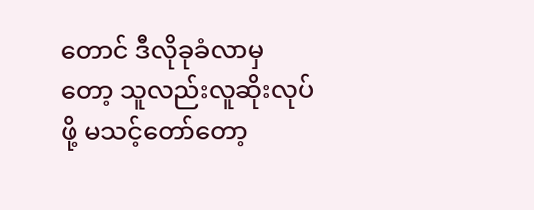တောင် ဒီလိုခုခံလာမှတော့ သူလည်းလူဆိုးလုပ်ဖို့ မသင့်တော်တော့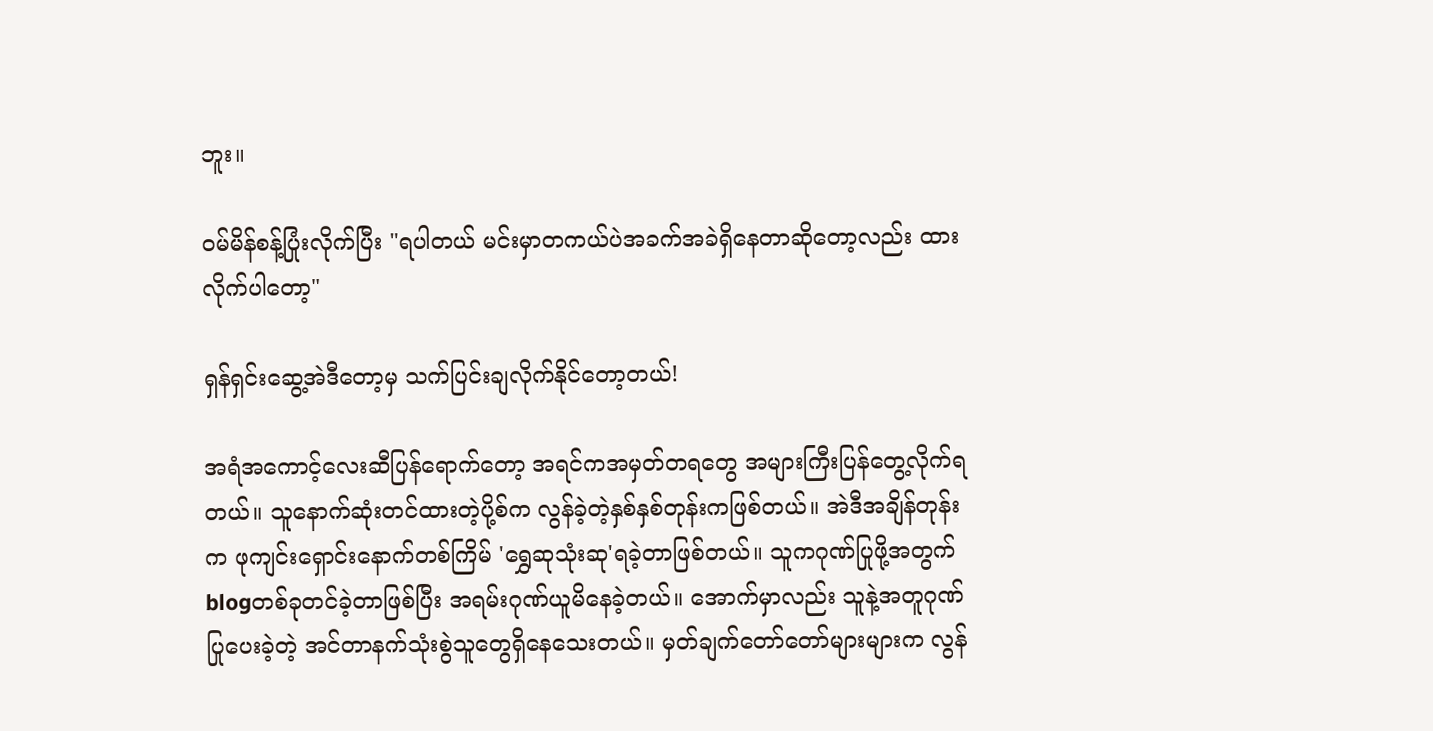ဘူး။

ဝမ်မိန်စန့်ပြုံးလိုက်ပြီး "ရပါတယ် မင်းမှာတကယ်ပဲအခက်အခဲရှိနေတာဆိုတော့လည်း ထားလိုက်ပါတော့"

ရှန်ရှင်းဆွေ့အဲဒီတော့မှ သက်ပြင်းချလိုက်နိုင်တော့တယ်!

အရံအကောင့်လေးဆီပြန်ရောက်တော့ အရင်ကအမှတ်တရတွေ အများကြီးပြန်တွေ့လိုက်ရတယ်။ သူနောက်ဆုံးတင်ထားတဲ့ပို့စ်က လွန်ခဲ့တဲ့နှစ်နှစ်တုန်းကဖြစ်တယ်။ အဲဒီအချိန်တုန်းက ဖုကျင်းရှောင်းနောက်တစ်ကြိမ် 'ရွှေဆုသုံးဆု'ရခဲ့တာဖြစ်တယ်။ သူကဂုဏ်ပြုဖို့အတွက် blogတစ်ခုတင်ခဲ့တာဖြစ်ပြီး အရမ်းဂုဏ်ယူမိနေခဲ့တယ်။ အောက်မှာလည်း သူနဲ့အတူဂုဏ်ပြုပေးခဲ့တဲ့ အင်တာနက်သုံးစွဲသူတွေရှိနေသေးတယ်။ မှတ်ချက်တော်တော်များများက လွန်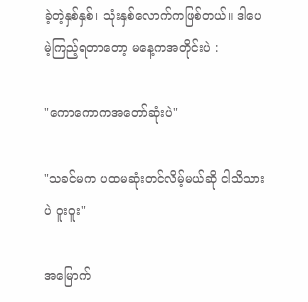ခဲ့တဲ့နှစ်နှစ်၊ သုံးနှစ်လောက်ကဖြစ်တယ်။ ဒါပေမဲ့ကြည့်ရတာတော့ မနေ့ကအတိုင်းပဲ :

"ကောကောကအတော်ဆုံးပဲ"

"သခင်မက ပထမဆုံးတင်လိမ့်မယ်ဆို ငါသိသားပဲ ဝူးဝူး"

အမြောက်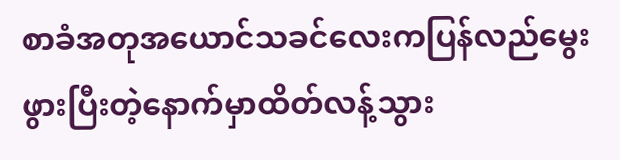စာခံအတုအယောင်သခင်လေးကပြန်လည်မွေးဖွားပြီးတဲ့နောက်မှာထိတ်လန့်သွား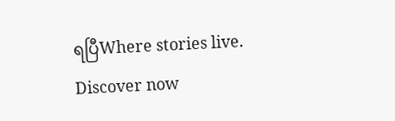ရပြီWhere stories live. Discover now